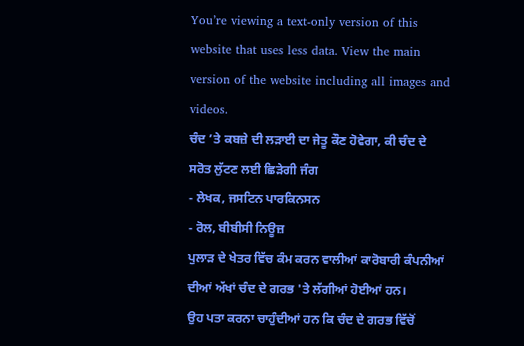You’re viewing a text-only version of this website that uses less data. View the main version of the website including all images and videos.
ਚੰਦ ’ਤੇ ਕਬਜ਼ੇ ਦੀ ਲੜਾਈ ਦਾ ਜੇਤੂ ਕੌਣ ਹੋਵੇਗਾ, ਕੀ ਚੰਦ ਦੇ ਸਰੋਤ ਲੁੱਟਣ ਲਈ ਛਿੜੇਗੀ ਜੰਗ
- ਲੇਖਕ, ਜਸਟਿਨ ਪਾਰਕਿਨਸਨ
- ਰੋਲ, ਬੀਬੀਸੀ ਨਿਊਜ਼
ਪੁਲਾੜ ਦੇ ਖੇਤਰ ਵਿੱਚ ਕੰਮ ਕਰਨ ਵਾਲੀਆਂ ਕਾਰੋਬਾਰੀ ਕੰਪਨੀਆਂ ਦੀਆਂ ਅੱਖਾਂ ਚੰਦ ਦੇ ਗਰਭ 'ਤੇ ਲੱਗੀਆਂ ਹੋਈਆਂ ਹਨ।
ਉਹ ਪਤਾ ਕਰਨਾ ਚਾਹੁੰਦੀਆਂ ਹਨ ਕਿ ਚੰਦ ਦੇ ਗਰਭ ਵਿੱਚੋਂ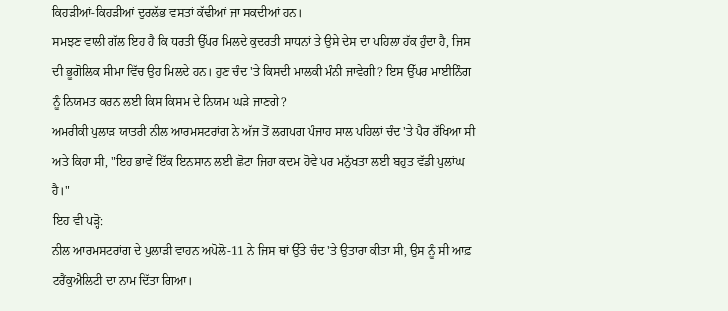ਕਿਹੜੀਆਂ-ਕਿਹੜੀਆਂ ਦੁਰਲੱਭ ਵਸਤਾਂ ਕੱਢੀਆਂ ਜਾ ਸਕਦੀਆਂ ਹਨ।
ਸਮਝਣ ਵਾਲੀ ਗੱਲ ਇਹ ਹੈ ਕਿ ਧਰਤੀ ਉੱਪਰ ਮਿਲਦੇ ਕੁਦਰਤੀ ਸਾਧਨਾਂ ਤੇ ਉਸੇ ਦੇਸ ਦਾ ਪਹਿਲਾ ਹੱਕ ਹੁੰਦਾ ਹੈ, ਜਿਸ ਦੀ ਭੂਗੋਲਿਕ ਸੀਮਾ ਵਿੱਚ ਉਹ ਮਿਲਦੇ ਹਨ। ਹੁਣ ਚੰਦ 'ਤੇ ਕਿਸਦੀ ਮਾਲਕੀ ਮੰਨੀ ਜਾਵੇਗੀ? ਇਸ ਉੱਪਰ ਮਾਈਨਿੰਗ ਨੂੰ ਨਿਯਮਤ ਕਰਨ ਲਈ ਕਿਸ ਕਿਸਮ ਦੇ ਨਿਯਮ ਘੜੇ ਜਾਣਗੇ?
ਅਮਰੀਕੀ ਪੁਲਾੜ ਯਾਤਰੀ ਨੀਲ ਆਰਮਸਟਰਾਂਗ ਨੇ ਅੱਜ ਤੋਂ ਲਗਪਗ ਪੰਜਾਹ ਸਾਲ ਪਹਿਲਾਂ ਚੰਦ 'ਤੇ ਪੈਰ ਰੱਖਿਆ ਸੀ ਅਤੇ ਕਿਹਾ ਸੀ, "ਇਹ ਭਾਵੇਂ ਇੱਕ ਇਨਸਾਨ ਲਈ ਛੋਟਾ ਜਿਹਾ ਕਦਮ ਹੋਵੇ ਪਰ ਮਨੁੱਖਤਾ ਲਈ ਬਹੁਤ ਵੱਡੀ ਪੁਲਾਂਘ ਹੈ।"
ਇਹ ਵੀ ਪੜ੍ਹੋ:
ਨੀਲ ਆਰਮਸਟਰਾਂਗ ਦੇ ਪੁਲਾੜੀ ਵਾਹਨ ਅਪੋਲੋ-11 ਨੇ ਜਿਸ ਥਾਂ ਉੱਤੇ ਚੰਦ 'ਤੇ ਉਤਾਰਾ ਕੀਤਾ ਸੀ, ਉਸ ਨੂੰ ਸੀ ਆਫ਼ ਟਰੈਂਕੁਐਲਿਟੀ ਦਾ ਨਾਮ ਦਿੱਤਾ ਗਿਆ।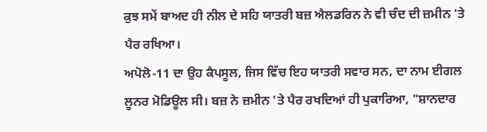ਕੁਝ ਸਮੇਂ ਬਾਅਦ ਹੀ ਨੀਲ ਦੇ ਸਹਿ ਯਾਤਰੀ ਬਜ਼ ਐਲਡਰਿਨ ਨੇ ਵੀ ਚੰਦ ਦੀ ਜ਼ਮੀਨ 'ਤੇ ਪੈਰ ਰਖਿਆ।
ਅਪੋਲੋ-11 ਦਾ ਉਹ ਕੈਪਸੂਲ, ਜਿਸ ਵਿੱਚ ਇਹ ਯਾਤਰੀ ਸਵਾਰ ਸਨ, ਦਾ ਨਾਮ ਈਗਲ ਲੂਨਰ ਮੋਡਿਊਲ ਸੀ। ਬਜ਼ ਨੇ ਜ਼ਮੀਨ 'ਤੇ ਪੈਰ ਰਖਦਿਆਂ ਹੀ ਪੁਕਾਰਿਆ, "ਸ਼ਾਨਦਾਰ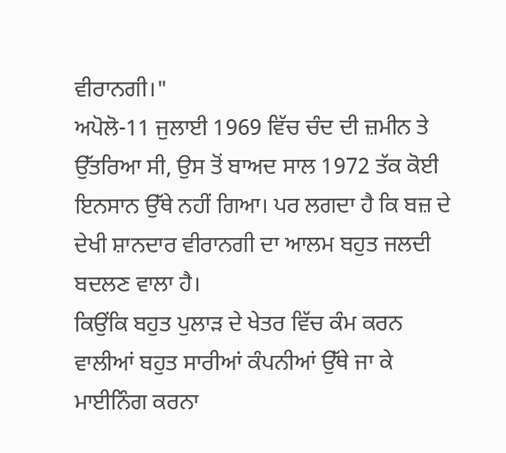ਵੀਰਾਨਗੀ।"
ਅਪੋਲੋ-11 ਜੁਲਾਈ 1969 ਵਿੱਚ ਚੰਦ ਦੀ ਜ਼ਮੀਨ ਤੇ ਉੱਤਰਿਆ ਸੀ, ਉਸ ਤੋਂ ਬਾਅਦ ਸਾਲ 1972 ਤੱਕ ਕੋਈ ਇਨਸਾਨ ਉੱਥੇ ਨਹੀਂ ਗਿਆ। ਪਰ ਲਗਦਾ ਹੈ ਕਿ ਬਜ਼ ਦੇ ਦੇਖੀ ਸ਼ਾਨਦਾਰ ਵੀਰਾਨਗੀ ਦਾ ਆਲਮ ਬਹੁਤ ਜਲਦੀ ਬਦਲਣ ਵਾਲਾ ਹੈ।
ਕਿਉਂਕਿ ਬਹੁਤ ਪੁਲਾੜ ਦੇ ਖੇਤਰ ਵਿੱਚ ਕੰਮ ਕਰਨ ਵਾਲੀਆਂ ਬਹੁਤ ਸਾਰੀਆਂ ਕੰਪਨੀਆਂ ਉੱਥੇ ਜਾ ਕੇ ਮਾਈਨਿੰਗ ਕਰਨਾ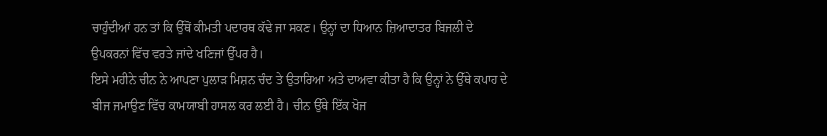ਚਾਹੁੰਦੀਆਂ ਹਨ ਤਾਂ ਕਿ ਉੱਥੋਂ ਕੀਮਤੀ ਪਦਾਰਥ ਕੱਢੇ ਜਾ ਸਕਣ। ਉਨ੍ਹਾਂ ਦਾ ਧਿਆਨ ਜ਼ਿਆਦਾਤਰ ਬਿਜਲੀ ਦੇ ਉਪਕਰਨਾਂ ਵਿੱਚ ਵਰਤੇ ਜਾਂਦੇ ਖਣਿਜਾਂ ਉੱਪਰ ਹੈ।
ਇਸੇ ਮਹੀਨੇ ਚੀਨ ਨੇ ਆਪਣਾ ਪੁਲਾੜ ਮਿਸ਼ਨ ਚੰਦ ਤੇ ਉਤਾਰਿਆ ਅਤੇ ਦਾਅਵਾ ਕੀਤਾ ਹੈ ਕਿ ਉਨ੍ਹਾਂ ਨੇ ਉੱਥੇ ਕਪਾਹ ਦੇ ਬੀਜ ਜਮਾਉਣ ਵਿੱਚ ਕਾਮਯਾਬੀ ਹਾਸਲ ਕਰ ਲਈ ਹੈ। ਚੀਨ ਉੱਥੇ ਇੱਕ ਖੋਜ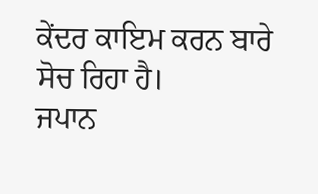ਕੇਂਦਰ ਕਾਇਮ ਕਰਨ ਬਾਰੇ ਸੋਚ ਰਿਹਾ ਹੈ।
ਜਪਾਨ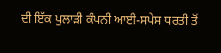ਦੀ ਇੱਕ ਪੁਲਾੜੀ ਕੰਪਨੀ ਆਈ-ਸਪੇਸ ਧਰਤੀ ਤੋਂ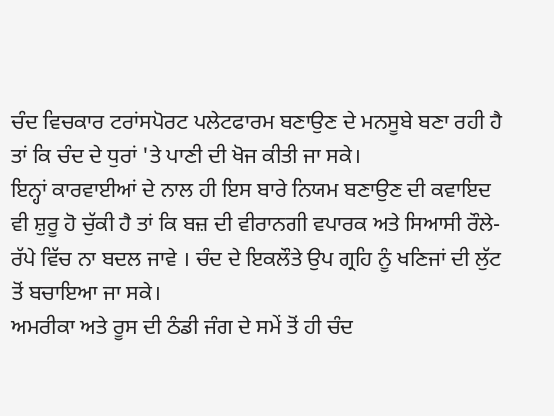ਚੰਦ ਵਿਚਕਾਰ ਟਰਾਂਸਪੋਰਟ ਪਲੇਟਫਾਰਮ ਬਣਾਉਣ ਦੇ ਮਨਸੂਬੇ ਬਣਾ ਰਹੀ ਹੈ ਤਾਂ ਕਿ ਚੰਦ ਦੇ ਧੁਰਾਂ 'ਤੇ ਪਾਣੀ ਦੀ ਖੋਜ ਕੀਤੀ ਜਾ ਸਕੇ।
ਇਨ੍ਹਾਂ ਕਾਰਵਾਈਆਂ ਦੇ ਨਾਲ ਹੀ ਇਸ ਬਾਰੇ ਨਿਯਮ ਬਣਾਉਣ ਦੀ ਕਵਾਇਦ ਵੀ ਸ਼ੁਰੂ ਹੋ ਚੁੱਕੀ ਹੈ ਤਾਂ ਕਿ ਬਜ਼ ਦੀ ਵੀਰਾਨਗੀ ਵਪਾਰਕ ਅਤੇ ਸਿਆਸੀ ਰੌਲੇ-ਰੱਪੇ ਵਿੱਚ ਨਾ ਬਦਲ ਜਾਵੇ । ਚੰਦ ਦੇ ਇਕਲੌਤੇ ਉਪ ਗ੍ਰਹਿ ਨੂੰ ਖਣਿਜਾਂ ਦੀ ਲੁੱਟ ਤੋਂ ਬਚਾਇਆ ਜਾ ਸਕੇ।
ਅਮਰੀਕਾ ਅਤੇ ਰੂਸ ਦੀ ਠੰਡੀ ਜੰਗ ਦੇ ਸਮੇਂ ਤੋਂ ਹੀ ਚੰਦ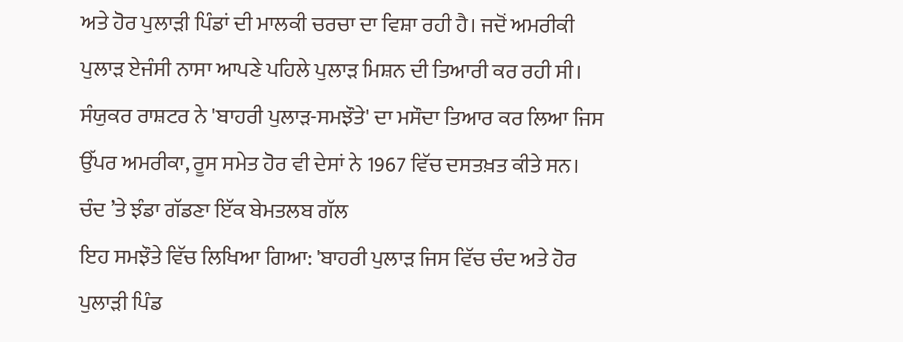ਅਤੇ ਹੋਰ ਪੁਲਾੜੀ ਪਿੰਡਾਂ ਦੀ ਮਾਲਕੀ ਚਰਚਾ ਦਾ ਵਿਸ਼ਾ ਰਹੀ ਹੈ। ਜਦੋਂ ਅਮਰੀਕੀ ਪੁਲਾੜ ਏਜੰਸੀ ਨਾਸਾ ਆਪਣੇ ਪਹਿਲੇ ਪੁਲਾੜ ਮਿਸ਼ਨ ਦੀ ਤਿਆਰੀ ਕਰ ਰਹੀ ਸੀ। ਸੰਯੁਕਰ ਰਾਸ਼ਟਰ ਨੇ 'ਬਾਹਰੀ ਪੁਲਾੜ-ਸਮਝੌਤੇ' ਦਾ ਮਸੌਦਾ ਤਿਆਰ ਕਰ ਲਿਆ ਜਿਸ ਉੱਪਰ ਅਮਰੀਕਾ, ਰੂਸ ਸਮੇਤ ਹੋਰ ਵੀ ਦੇਸਾਂ ਨੇ 1967 ਵਿੱਚ ਦਸਤਖ਼ਤ ਕੀਤੇ ਸਨ।
ਚੰਦ ’ਤੇ ਝੰਡਾ ਗੱਡਣਾ ਇੱਕ ਬੇਮਤਲਬ ਗੱਲ
ਇਹ ਸਮਝੌਤੇ ਵਿੱਚ ਲਿਖਿਆ ਗਿਆ: 'ਬਾਹਰੀ ਪੁਲਾੜ ਜਿਸ ਵਿੱਚ ਚੰਦ ਅਤੇ ਹੋਰ ਪੁਲਾੜੀ ਪਿੰਡ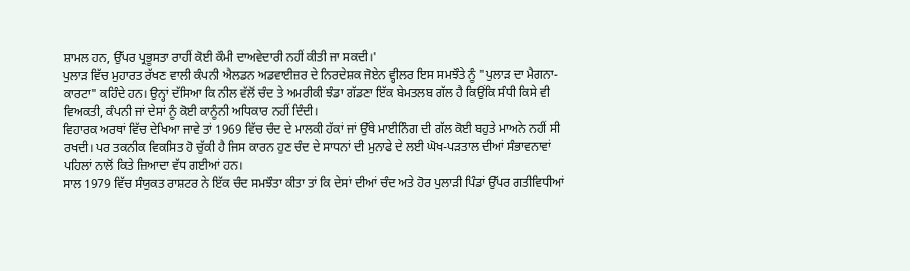ਸ਼ਾਮਲ ਹਨ, ਉੱਪਰ ਪ੍ਰਭੂਸਤਾ ਰਾਹੀਂ ਕੋਈ ਕੌਮੀ ਦਾਅਵੇਦਾਰੀ ਨਹੀਂ ਕੀਤੀ ਜਾ ਸਕਦੀ।'
ਪੁਲਾੜ ਵਿੱਚ ਮੁਹਾਰਤ ਰੱਖਣ ਵਾਲੀ ਕੰਪਨੀ ਐਲਡਨ ਅਡਵਾਈਜ਼ਰ ਦੇ ਨਿਰਦੇਸ਼ਕ ਜੋਏਨ ਵ੍ਹੀਲਰ ਇਸ ਸਮਝੌਤੇ ਨੂੰ "ਪੁਲਾੜ ਦਾ ਮੈਗਨਾ-ਕਾਰਟਾ" ਕਹਿੰਦੇ ਹਨ। ਉਨ੍ਹਾਂ ਦੱਸਿਆ ਕਿ ਨੀਲ ਵੱਲੋਂ ਚੰਦ ਤੇ ਅਮਰੀਕੀ ਝੰਡਾ ਗੱਡਣਾ ਇੱਕ ਬੇਮਤਲਬ ਗੱਲ ਹੈ ਕਿਉਂਕਿ ਸੰਧੀ ਕਿਸੇ ਵੀ ਵਿਅਕਤੀ, ਕੰਪਨੀ ਜਾਂ ਦੇਸਾਂ ਨੂੰ ਕੋਈ ਕਾਨੂੰਨੀ ਅਧਿਕਾਰ ਨਹੀਂ ਦਿੰਦੀ।
ਵਿਹਾਰਕ ਅਰਥਾਂ ਵਿੱਚ ਦੇਖਿਆ ਜਾਵੇ ਤਾਂ 1969 ਵਿੱਚ ਚੰਦ ਦੇ ਮਾਲਕੀ ਹੱਕਾਂ ਜਾਂ ਉੱਥੇ ਮਾਈਨਿੰਗ ਦੀ ਗੱਲ ਕੋਈ ਬਹੁਤੇ ਮਾਅਨੇ ਨਹੀਂ ਸੀ ਰਖਦੀ। ਪਰ ਤਕਨੀਕ ਵਿਕਸਿਤ ਹੋ ਚੁੱਕੀ ਹੈ ਜਿਸ ਕਾਰਨ ਹੁਣ ਚੰਦ ਦੇ ਸਾਧਨਾਂ ਦੀ ਮੁਨਾਫੇ ਦੇ ਲਈ ਘੋਖ-ਪੜਤਾਲ ਦੀਆਂ ਸੰਭਾਵਨਾਵਾਂ ਪਹਿਲਾਂ ਨਾਲੋਂ ਕਿਤੇ ਜ਼ਿਆਦਾ ਵੱਧ ਗਈਆਂ ਹਨ।
ਸਾਲ 1979 ਵਿੱਚ ਸੰਯੁਕਤ ਰਾਸ਼ਟਰ ਨੇ ਇੱਕ ਚੰਦ ਸਮਝੌਤਾ ਕੀਤਾ ਤਾਂ ਕਿ ਦੇਸਾਂ ਦੀਆਂ ਚੰਦ ਅਤੇ ਹੋਰ ਪੁਲਾੜੀ ਪਿੰਡਾਂ ਉੱਪਰ ਗਤੀਵਿਧੀਆਂ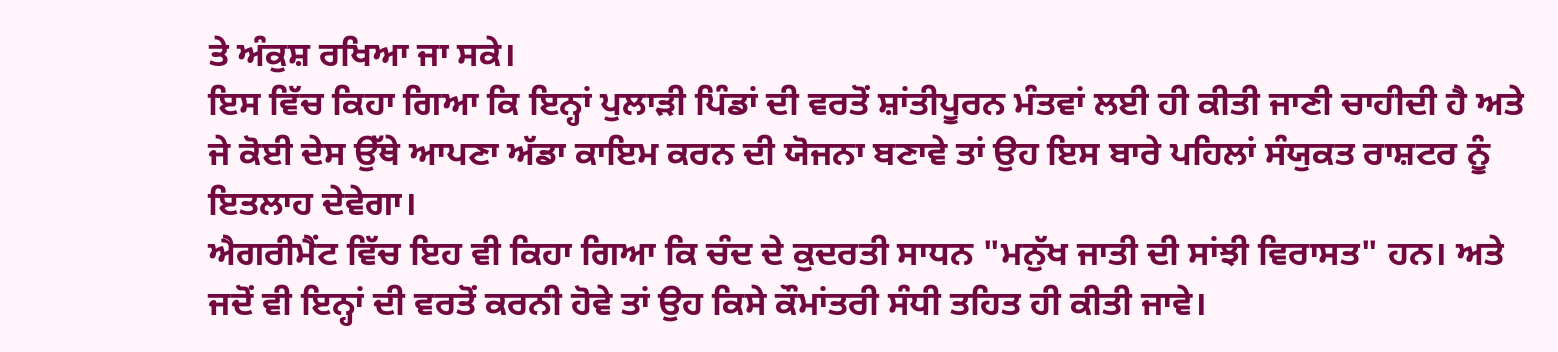ਤੇ ਅੰਕੁਸ਼ ਰਖਿਆ ਜਾ ਸਕੇ।
ਇਸ ਵਿੱਚ ਕਿਹਾ ਗਿਆ ਕਿ ਇਨ੍ਹਾਂ ਪੁਲਾੜੀ ਪਿੰਡਾਂ ਦੀ ਵਰਤੋਂ ਸ਼ਾਂਤੀਪੂਰਨ ਮੰਤਵਾਂ ਲਈ ਹੀ ਕੀਤੀ ਜਾਣੀ ਚਾਹੀਦੀ ਹੈ ਅਤੇ ਜੇ ਕੋਈ ਦੇਸ ਉੱਥੇ ਆਪਣਾ ਅੱਡਾ ਕਾਇਮ ਕਰਨ ਦੀ ਯੋਜਨਾ ਬਣਾਵੇ ਤਾਂ ਉਹ ਇਸ ਬਾਰੇ ਪਹਿਲਾਂ ਸੰਯੁਕਤ ਰਾਸ਼ਟਰ ਨੂੰ ਇਤਲਾਹ ਦੇਵੇਗਾ।
ਐਗਰੀਮੈਂਟ ਵਿੱਚ ਇਹ ਵੀ ਕਿਹਾ ਗਿਆ ਕਿ ਚੰਦ ਦੇ ਕੁਦਰਤੀ ਸਾਧਨ "ਮਨੁੱਖ ਜਾਤੀ ਦੀ ਸਾਂਝੀ ਵਿਰਾਸਤ" ਹਨ। ਅਤੇ ਜਦੋਂ ਵੀ ਇਨ੍ਹਾਂ ਦੀ ਵਰਤੋਂ ਕਰਨੀ ਹੋਵੇ ਤਾਂ ਉਹ ਕਿਸੇ ਕੌਮਾਂਤਰੀ ਸੰਧੀ ਤਹਿਤ ਹੀ ਕੀਤੀ ਜਾਵੇ।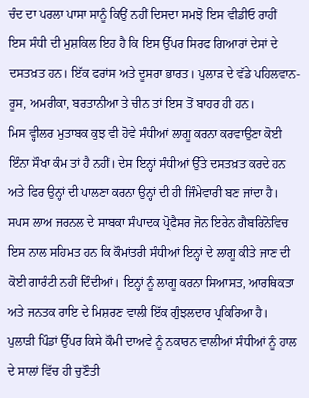ਚੰਦ ਦਾ ਪਰਲਾ ਪਾਸਾ ਸਾਨੂੰ ਕਿਉਂ ਨਹੀਂ ਦਿਸਦਾ ਸਮਝੋ ਇਸ ਵੀਡੀਓ ਰਾਹੀਂ
ਇਸ ਸੰਧੀ ਦੀ ਮੁਸ਼ਕਿਲ ਇਹ ਹੈ ਕਿ ਇਸ ਉੱਪਰ ਸਿਰਫ ਗਿਆਰਾਂ ਦੇਸਾਂ ਦੇ ਦਸਤਖ਼ਤ ਹਨ। ਇੱਕ ਫਰਾਂਸ ਅਤੇ ਦੂਸਰਾ ਭਾਰਤ। ਪੁਲਾੜ ਦੇ ਵੱਡੇ ਪਹਿਲਵਾਨ- ਰੂਸ, ਅਮਰੀਕਾ, ਬਰਤਾਨੀਆ ਤੇ ਚੀਨ ਤਾਂ ਇਸ ਤੋਂ ਬਾਹਰ ਹੀ ਹਨ।
ਮਿਸ ਵ੍ਹੀਲਰ ਮੁਤਾਬਕ ਕੁਝ ਵੀ ਹੋਵੇ ਸੰਧੀਆਂ ਲਾਗੂ ਕਰਨਾ ਕਰਵਾਉਣਾ ਕੋਈ ਇੰਨਾ ਸੌਖਾ ਕੰਮ ਤਾਂ ਹੈ ਨਹੀਂ। ਦੇਸ ਇਨ੍ਹਾਂ ਸੰਧੀਆਂ ਉੱਤੇ ਦਸਤਖ਼ਤ ਕਰਦੇ ਹਨ ਅਤੇ ਫਿਰ ਉਨ੍ਹਾਂ ਦੀ ਪਾਲਣਾ ਕਰਨਾ ਉਨ੍ਹਾਂ ਦੀ ਹੀ ਜਿੰਮੇਵਾਰੀ ਬਣ ਜਾਂਦਾ ਹੈ।
ਸਪਸ ਲਾਅ ਜਰਨਲ ਦੇ ਸਾਬਕਾ ਸੰਪਾਦਕ ਪ੍ਰੋਫੈਸਰ ਜੋਨ ਇਰੇਨ ਗੈਬਰਿਨੋਵਿਚ ਇਸ ਨਾਲ ਸਹਿਮਤ ਹਨ ਕਿ ਕੌਮਾਂਤਰੀ ਸੰਧੀਆਂ ਇਨ੍ਹਾਂ ਦੇ ਲਾਗੂ ਕੀਤੇ ਜਾਣ ਦੀ ਕੋਈ ਗਾਰੰਟੀ ਨਹੀਂ ਦਿੰਦੀਆਂ। ਇਨ੍ਹਾਂ ਨੂੰ ਲਾਗੂ ਕਰਨਾ ਸਿਆਸਤ, ਆਰਥਿਕਤਾ ਅਤੇ ਜਨਤਕ ਰਾਇ ਦੇ ਮਿਸ਼ਰਣ ਵਾਲੀ ਇੱਕ ਗੁੰਝਲਦਾਰ ਪ੍ਰਕਿਰਿਆ ਹੈ।
ਪੁਲਾੜੀ ਪਿੰਡਾਂ ਉੱਪਰ ਕਿਸੇ ਕੌਮੀ ਦਾਅਵੇ ਨੂੰ ਨਕਾਰਨ ਵਾਲੀਆਂ ਸੰਧੀਆਂ ਨੂੰ ਹਾਲ ਦੇ ਸਾਲਾਂ ਵਿੱਚ ਹੀ ਚੁਣੌਤੀ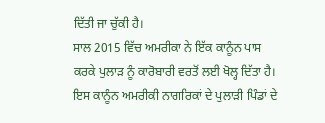ਦਿੱਤੀ ਜਾ ਚੁੱਕੀ ਹੈ।
ਸਾਲ 2015 ਵਿੱਚ ਅਮਰੀਕਾ ਨੇ ਇੱਕ ਕਾਨੂੰਨ ਪਾਸ ਕਰਕੇ ਪੁਲਾੜ ਨੂੰ ਕਾਰੋਬਾਰੀ ਵਰਤੋਂ ਲਈ ਖੋਲ੍ਹ ਦਿੱਤਾ ਹੈ। ਇਸ ਕਾਨੂੰਨ ਅਮਰੀਕੀ ਨਾਗਰਿਕਾਂ ਦੇ ਪੁਲਾੜੀ ਪਿੰਡਾਂ ਦੇ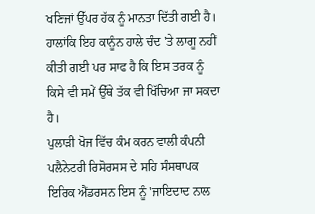ਖਣਿਜਾਂ ਉੱਪਰ ਹੱਕ ਨੂੰ ਮਾਨਤਾ ਦਿੱਤੀ ਗਈ ਹੈ। ਹਾਲਾਂਕਿ ਇਹ ਕਾਨੂੰਨ ਹਾਲੇ ਚੰਦ 'ਤੇ ਲਾਗੂ ਨਹੀਂ ਕੀਤੀ ਗਈ ਪਰ ਸਾਫ ਹੈ ਕਿ ਇਸ ਤਰਕ ਨੂੰ ਕਿਸੇ ਵੀ ਸਮੇਂ ਉੱਥੇ ਤੱਕ ਵੀ ਖਿੱਚਿਆ ਜਾ ਸਕਦਾ ਹੈ।
ਪੁਲਾੜੀ ਖੋਜ ਵਿੱਚ ਕੰਮ ਕਰਨ ਵਾਲੀ ਕੰਪਨੀ ਪਲੈਨੇਟਰੀ ਰਿਸੋਰਸਸ ਦੇ ਸਹਿ ਸੰਸਥਾਪਕ ਇਰਿਕ ਐਂਡਰਸਨ ਇਸ ਨੂੰ 'ਜਾਇਦਾਦ ਨਾਲ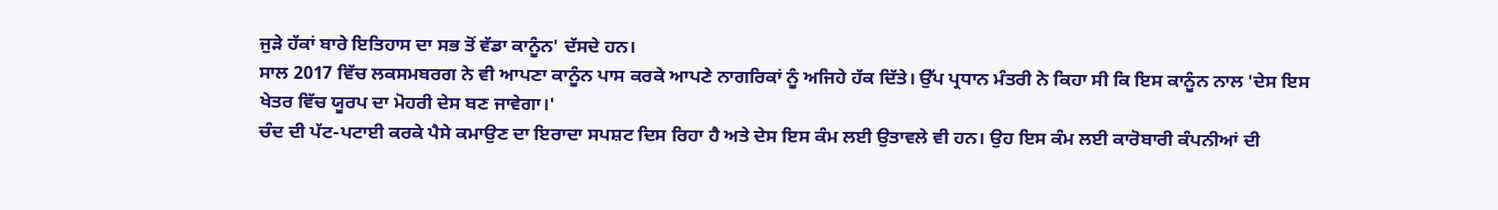ਜੁੜੇ ਹੱਕਾਂ ਬਾਰੇ ਇਤਿਹਾਸ ਦਾ ਸਭ ਤੋਂ ਵੱਡਾ ਕਾਨੂੰਨ' ਦੱਸਦੇ ਹਨ।
ਸਾਲ 2017 ਵਿੱਚ ਲਕਸਮਬਰਗ ਨੇ ਵੀ ਆਪਣਾ ਕਾਨੂੰਨ ਪਾਸ ਕਰਕੇ ਆਪਣੇ ਨਾਗਰਿਕਾਂ ਨੂੰ ਅਜਿਹੇ ਹੱਕ ਦਿੱਤੇ। ਉੱਪ ਪ੍ਰਧਾਨ ਮੰਤਰੀ ਨੇ ਕਿਹਾ ਸੀ ਕਿ ਇਸ ਕਾਨੂੰਨ ਨਾਲ 'ਦੇਸ ਇਸ ਖੇਤਰ ਵਿੱਚ ਯੂਰਪ ਦਾ ਮੋਹਰੀ ਦੇਸ ਬਣ ਜਾਵੇਗਾ।'
ਚੰਦ ਦੀ ਪੱਟ-ਪਟਾਈ ਕਰਕੇ ਪੈਸੇ ਕਮਾਉਣ ਦਾ ਇਰਾਦਾ ਸਪਸ਼ਟ ਦਿਸ ਰਿਹਾ ਹੈ ਅਤੇ ਦੇਸ ਇਸ ਕੰਮ ਲਈ ਉਤਾਵਲੇ ਵੀ ਹਨ। ਉਹ ਇਸ ਕੰਮ ਲਈ ਕਾਰੋਬਾਰੀ ਕੰਪਨੀਆਂ ਦੀ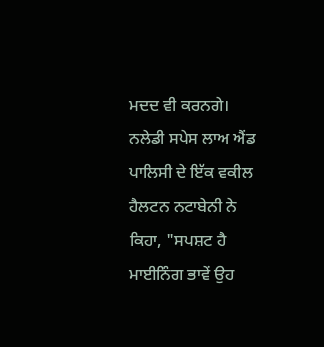ਮਦਦ ਵੀ ਕਰਨਗੇ।
ਨਲੇਡੀ ਸਪੇਸ ਲਾਅ ਐਂਡ ਪਾਲਿਸੀ ਦੇ ਇੱਕ ਵਕੀਲ ਹੈਲਟਨ ਨਟਾਬੇਨੀ ਨੇ ਕਿਹਾ, "ਸਪਸ਼ਟ ਹੈ ਮਾਈਨਿੰਗ ਭਾਵੇਂ ਉਹ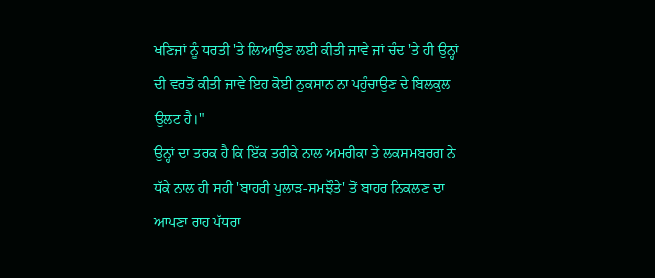ਖਣਿਜਾਂ ਨੂੰ ਧਰਤੀ 'ਤੇ ਲਿਆਉਣ ਲਈ ਕੀਤੀ ਜਾਵੇ ਜਾਂ ਚੰਦ 'ਤੇ ਹੀ ਉਨ੍ਹਾਂ ਦੀ ਵਰਤੋਂ ਕੀਤੀ ਜਾਵੇ ਇਹ ਕੋਈ ਨੁਕਸਾਨ ਨਾ ਪਹੁੰਚਾਉਣ ਦੇ ਬਿਲਕੁਲ ਉਲਟ ਹੈ।"
ਉਨ੍ਹਾਂ ਦਾ ਤਰਕ ਹੈ ਕਿ ਇੱਕ ਤਰੀਕੇ ਨਾਲ ਅਮਰੀਕਾ ਤੇ ਲਕਸਮਬਰਗ ਨੇ ਧੱਕੇ ਨਾਲ ਹੀ ਸਹੀ 'ਬਾਹਰੀ ਪੁਲਾੜ-ਸਮਝੌਤੇ' ਤੋਂ ਬਾਹਰ ਨਿਕਲਣ ਦਾ ਆਪਣਾ ਰਾਹ ਪੱਧਰਾ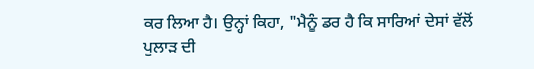ਕਰ ਲਿਆ ਹੈ। ਉਨ੍ਹਾਂ ਕਿਹਾ, "ਮੈਨੂੰ ਡਰ ਹੈ ਕਿ ਸਾਰਿਆਂ ਦੇਸਾਂ ਵੱਲੋਂ ਪੁਲਾੜ ਦੀ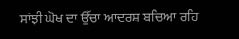ਸਾਂਝੀ ਘੋਖ ਦਾ ਉੱਚਾ ਆਦਰਸ਼ ਬਚਿਆ ਰਹਿ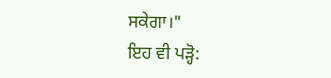ਸਕੇਗਾ।"
ਇਹ ਵੀ ਪੜ੍ਹੋ: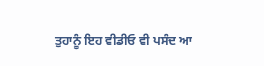ਤੁਹਾਨੂੰ ਇਹ ਵੀਡੀਓ ਵੀ ਪਸੰਦ ਆ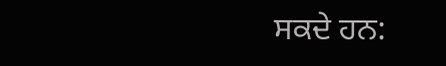ਸਕਦੇ ਹਨ: